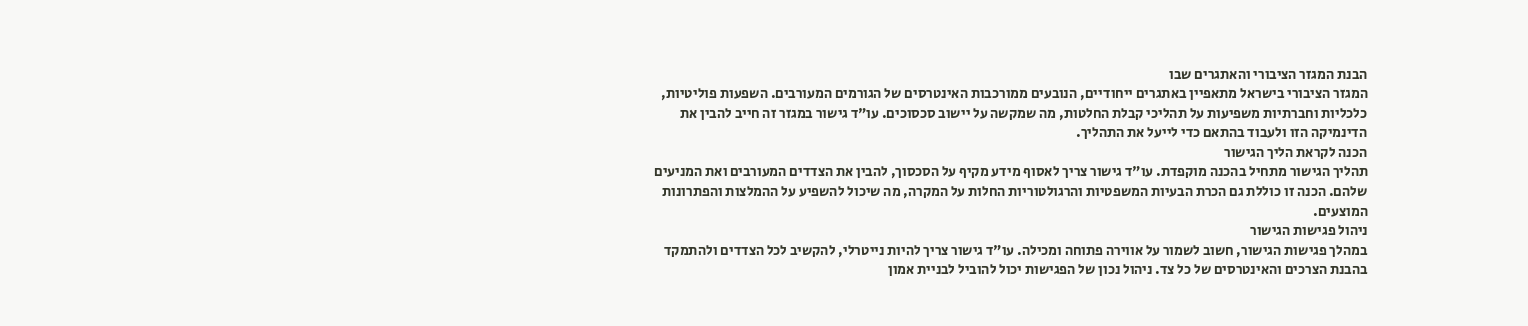הבנת המגזר הציבורי והאתגרים שבו
המגזר הציבורי בישראל מתאפיין באתגרים ייחודיים, הנובעים ממורכבות האינטרסים של הגורמים המעורבים. השפעות פוליטיות, כלכליות וחברתיות משפיעות על תהליכי קבלת החלטות, מה שמקשה על יישוב סכסוכים. עו"ד גישור במגזר זה חייב להבין את הדינמיקה הזו ולעבוד בהתאם כדי לייעל את התהליך.
הכנה לקראת הליך הגישור
תהליך הגישור מתחיל בהכנה מוקפדת. עו"ד גישור צריך לאסוף מידע מקיף על הסכסוך, להבין את הצדדים המעורבים ואת המניעים שלהם. הכנה זו כוללת גם הכרת הבעיות המשפטיות והרגולטוריות החלות על המקרה, מה שיכול להשפיע על ההמלצות והפתרונות המוצעים.
ניהול פגישות הגישור
במהלך פגישות הגישור, חשוב לשמור על אווירה פתוחה ומכילה. עו"ד גישור צריך להיות נייטרלי, להקשיב לכל הצדדים ולהתמקד בהבנת הצרכים והאינטרסים של כל צד. ניהול נכון של הפגישות יכול להוביל לבניית אמון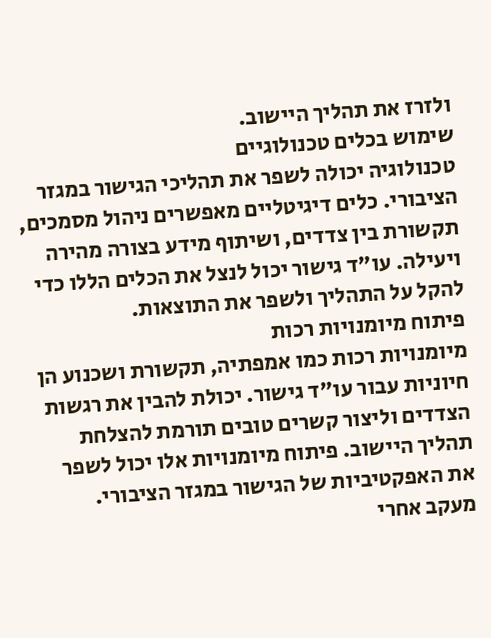ולזרז את תהליך היישוב.
שימוש בכלים טכנולוגיים
טכנולוגיה יכולה לשפר את תהליכי הגישור במגזר הציבורי. כלים דיגיטליים מאפשרים ניהול מסמכים, תקשורת בין צדדים, ושיתוף מידע בצורה מהירה ויעילה. עו"ד גישור יכול לנצל את הכלים הללו כדי להקל על התהליך ולשפר את התוצאות.
פיתוח מיומנויות רכות
מיומנויות רכות כמו אמפתיה, תקשורת ושכנוע הן חיוניות עבור עו"ד גישור. יכולת להבין את רגשות הצדדים וליצור קשרים טובים תורמת להצלחת תהליך היישוב. פיתוח מיומנויות אלו יכול לשפר את האפקטיביות של הגישור במגזר הציבורי.
מעקב אחרי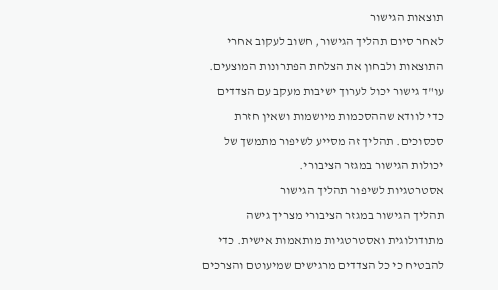תוצאות הגישור
לאחר סיום תהליך הגישור, חשוב לעקוב אחרי התוצאות ולבחון את הצלחת הפתרונות המוצעים. עו"ד גישור יכול לערוך ישיבות מעקב עם הצדדים כדי לוודא שההסכמות מיושמות ושאין חזרת סכסוכים. תהליך זה מסייע לשיפור מתמשך של יכולות הגישור במגזר הציבורי.
אסטרטגיות לשיפור תהליך הגישור
תהליך הגישור במגזר הציבורי מצריך גישה מתודולוגית ואסטרטגיות מותאמות אישית. כדי להבטיח כי כל הצדדים מרגישים שמיעוטם והצרכים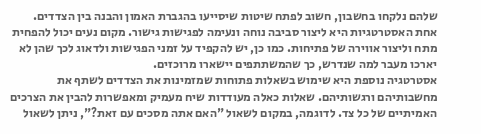שלהם נלקחו בחשבון, חשוב לפתח שיטות שיסייעו בהגברת האמון והבנה בין הצדדים. אחת האסטרטגיות היא ליצור סביבה נוחה ונעימה לפגישות גישור. מקום נעים יכול להפחית מתח וליצור אווירה של פתיחות. כמו כן, יש להקפיד על זמני הפגישות ולדאוג לכך שהן לא יארכו מעבר למה שנדרש, כך שהמשתתפים יישארו מרוכזים.
אסטרטגיה נוספת היא שימוש בשאלות פתוחות שמזמינות את הצדדים לשתף את מחשבותיהם ורגשותיהם. שאלות כאלה מעודדות שיח מעמיק ומאפשרות להבין את הצרכים האמיתיים של כל צד. לדוגמה, במקום לשאול "האם אתה מסכים עם זאת?", ניתן לשאול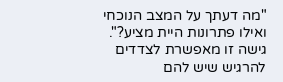"מה דעתך על המצב הנוכחי ואילו פתרונות היית מציע?". גישה זו מאפשרת לצדדים להרגיש שיש להם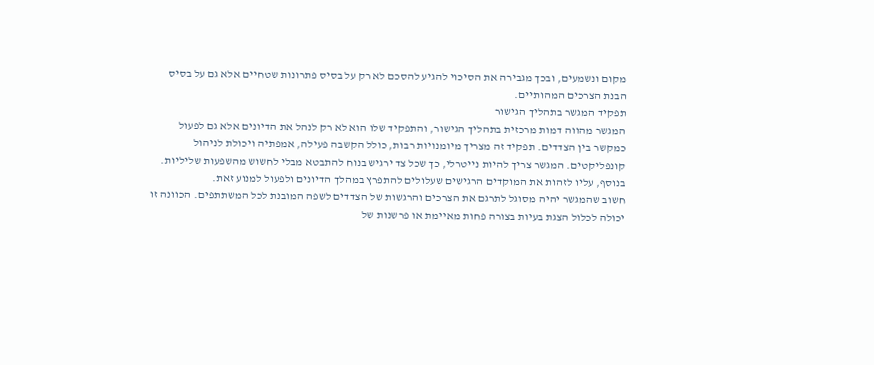מקום ונשמעים, ובכך מגבירה את הסיכוי להגיע להסכם לא רק על בסיס פתרונות שטחיים אלא גם על בסיס הבנת הצרכים המהותיים.
תפקיד המגשר בתהליך הגישור
המגשר מהווה דמות מרכזית בתהליך הגישור, והתפקיד שלו הוא לא רק לנהל את הדיונים אלא גם לפעול כמקשר בין הצדדים. תפקיד זה מצריך מיומנויות רבות, כולל הקשבה פעילה, אמפתיה ויכולת לניהול קונפליקטים. המגשר צריך להיות נייטרלי, כך שכל צד ירגיש בנוח להתבטא מבלי לחשוש מהשפעות שליליות. בנוסף, עליו לזהות את המוקדים הרגישים שעלולים להתפרץ במהלך הדיונים ולפעול למנוע זאת.
חשוב שהמגשר יהיה מסוגל לתרגם את הצרכים והרגשות של הצדדים לשפה המובנת לכל המשתתפים. הכוונה זו יכולה לכלול הצגת בעיות בצורה פחות מאיימת או פרשנות של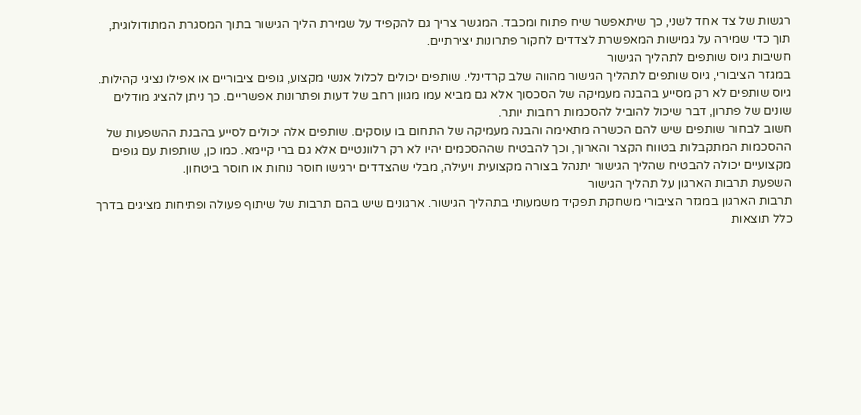רגשות של צד אחד לשני, כך שיתאפשר שיח פתוח ומכבד. המגשר צריך גם להקפיד על שמירת הליך הגישור בתוך המסגרת המתודולוגית, תוך כדי שמירה על גמישות המאפשרת לצדדים לחקור פתרונות יצירתיים.
חשיבות גיוס שותפים לתהליך הגישור
במגזר הציבורי, גיוס שותפים לתהליך הגישור מהווה שלב קרדינלי. שותפים יכולים לכלול אנשי מקצוע, גופים ציבוריים או אפילו נציגי קהילות. גיוס שותפים לא רק מסייע בהבנה מעמיקה של הסכסוך אלא גם מביא עמו מגוון רחב של דעות ופתרונות אפשריים. כך ניתן להציג מודלים שונים של פתרון, דבר שיכול להוביל להסכמות רחבות יותר.
חשוב לבחור שותפים שיש להם הכשרה מתאימה והבנה מעמיקה של התחום בו עוסקים. שותפים אלה יכולים לסייע בהבנת ההשפעות של ההסכמות המתקבלות בטווח הקצר והארוך, וכך להבטיח שההסכמים יהיו לא רק רלוונטיים אלא גם ברי קיימא. כמו כן, שותפות עם גופים מקצועיים יכולה להבטיח שהליך הגישור יתנהל בצורה מקצועית ויעילה, מבלי שהצדדים ירגישו חוסר נוחות או חוסר ביטחון.
השפעת תרבות הארגון על תהליך הגישור
תרבות הארגון במגזר הציבורי משחקת תפקיד משמעותי בתהליך הגישור. ארגונים שיש בהם תרבות של שיתוף פעולה ופתיחות מציגים בדרך כלל תוצאות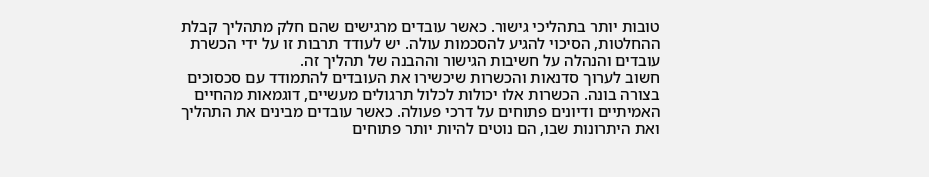טובות יותר בתהליכי גישור. כאשר עובדים מרגישים שהם חלק מתהליך קבלת ההחלטות, הסיכוי להגיע להסכמות עולה. יש לעודד תרבות זו על ידי הכשרת עובדים והנהלה על חשיבות הגישור וההבנה של תהליך זה.
חשוב לערוך סדנאות והכשרות שיכשירו את העובדים להתמודד עם סכסוכים בצורה בונה. הכשרות אלו יכולות לכלול תרגולים מעשיים, דוגמאות מהחיים האמיתיים ודיונים פתוחים על דרכי פעולה. כאשר עובדים מבינים את התהליך ואת היתרונות שבו, הם נוטים להיות יותר פתוחים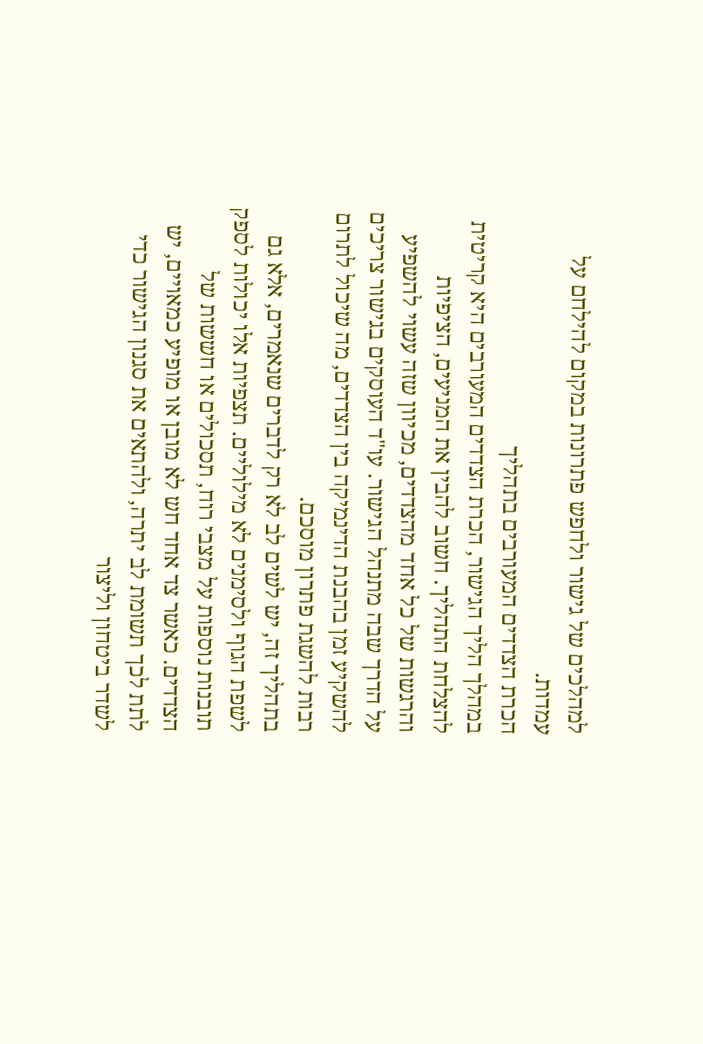למהלכים של גישור ולחפש פתרונות במקום להילחם על עמדות.
הכרת הצדדים המעורבים בתהליך
במהלך הליך הגישור, הכרת הצדדים המעורבים היא קריטית להצלחת התהליך. חשוב להבין את המניעים, הציפיות והרגשות של כל אחד מהצדדים, מכיוון שזה עשוי להשפיע על הדרך שבה מתנהל הגישור. עו"ד העוסקים בגישור צריכים להשקיע זמן בהבנת הדינמיקה בין הצדדים, מה שיכול לתרום רבות להשגת פתרון מוסכם.
בתהליך זה, יש לשים לב לא רק לדברים שנאמרים, אלא גם לשפת הגוף ולסימנים לא מילוליים. תצפיות אלו יכולות לספק תובנות נוספות על מצבי רוח, תסכולים או חששות של הצדדים. כאשר צד אחד חש לא מובן או מופיע כמאויים, יש לתת לכך תשומת לב יתרה, ולהתאים את סגנון הגישור כדי לשדר ביטחון וליצור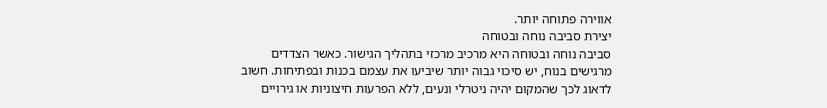אווירה פתוחה יותר.
יצירת סביבה נוחה ובטוחה
סביבה נוחה ובטוחה היא מרכיב מרכזי בתהליך הגישור. כאשר הצדדים מרגישים בנוח, יש סיכוי גבוה יותר שיביעו את עצמם בכנות ובפתיחות. חשוב לדאוג לכך שהמקום יהיה ניטרלי ונעים, ללא הפרעות חיצוניות או גירויים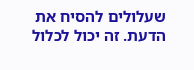שעלולים להסיח את הדעת. זה יכול לכלול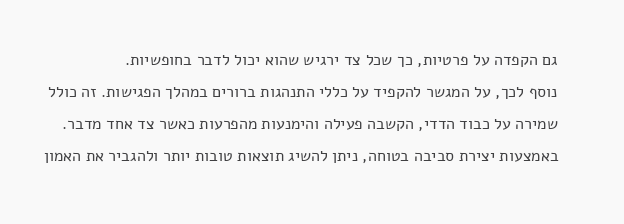גם הקפדה על פרטיות, כך שכל צד ירגיש שהוא יכול לדבר בחופשיות.
נוסף לכך, על המגשר להקפיד על כללי התנהגות ברורים במהלך הפגישות. זה כולל שמירה על כבוד הדדי, הקשבה פעילה והימנעות מהפרעות כאשר צד אחד מדבר. באמצעות יצירת סביבה בטוחה, ניתן להשיג תוצאות טובות יותר ולהגביר את האמון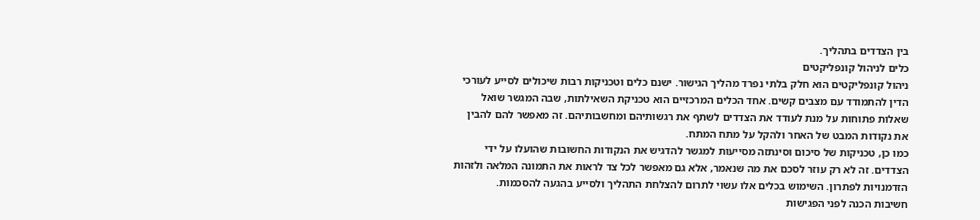בין הצדדים בתהליך.
כלים לניהול קונפליקטים
ניהול קונפליקטים הוא חלק בלתי נפרד מהליך הגישור. ישנם כלים וטכניקות רבות שיכולים לסייע לעורכי הדין להתמודד עם מצבים קשים. אחד הכלים המרכזיים הוא טכניקת השאילתות, שבה המגשר שואל שאלות פתוחות על מנת לעודד את הצדדים לשתף את רגשותיהם ומחשבותיהם. זה מאפשר להם להבין את נקודות המבט של האחר ולהקל על מתח המתח.
כמו כן, טכניקות של סיכום וסינתזה מסייעות למגשר להדגיש את הנקודות החשובות שהועלו על ידי הצדדים. זה לא רק עוזר לסכם את מה שנאמר, אלא גם מאפשר לכל צד לראות את התמונה המלאה ולזהות הזדמנויות לפתרון. השימוש בכלים אלו עשוי לתרום להצלחת התהליך ולסייע בהגעה להסכמות.
חשיבות הכנה לפני הפגישות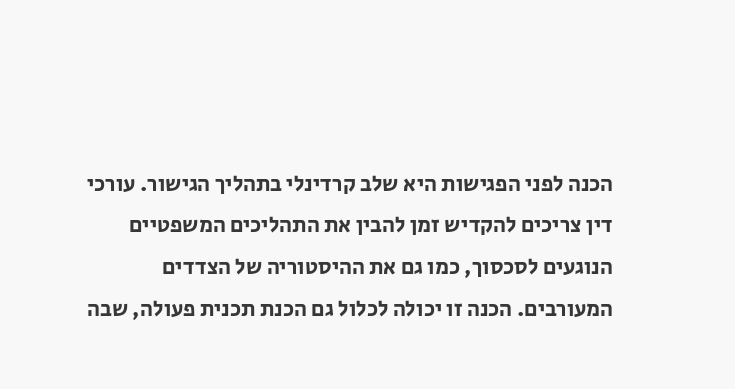הכנה לפני הפגישות היא שלב קרדינלי בתהליך הגישור. עורכי דין צריכים להקדיש זמן להבין את התהליכים המשפטיים הנוגעים לסכסוך, כמו גם את ההיסטוריה של הצדדים המעורבים. הכנה זו יכולה לכלול גם הכנת תכנית פעולה, שבה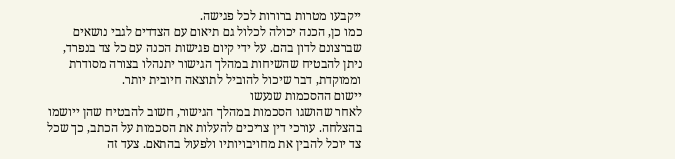ייקבעו מטרות ברורות לכל פגישה.
כמו כן, הכנה יכולה לכלול גם תיאום עם הצדדים לגבי נושאים שברצונם לדון בהם. על ידי קיום פגישות הכנה עם כל צד בנפרד, ניתן להבטיח שהשיחות במהלך הגישור יתנהלו בצורה מסודרת וממוקדת, דבר שיכול להוביל לתוצאה חיובית יותר.
יישום ההסכמות שנעשו
לאחר שהושגו הסכמות במהלך הגישור, חשוב להבטיח שהן ייושמו בהצלחה. עורכי דין צריכים להעלות את הסכמות על הכתב, כך שכל צד יוכל להבין את מחויבויותיו ולפעול בהתאם. צעד זה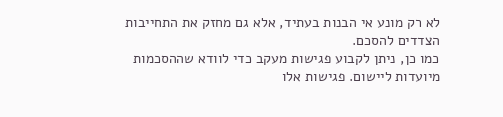לא רק מונע אי הבנות בעתיד, אלא גם מחזק את התחייבות הצדדים להסכם.
כמו כן, ניתן לקבוע פגישות מעקב כדי לוודא שההסכמות מיועדות ליישום. פגישות אלו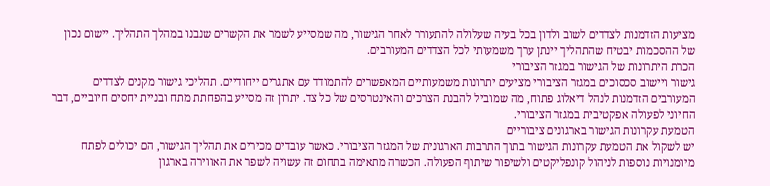מציעות הזדמנות לצדדים לשוב ולדון בכל בעיה שעלולה להתעורר לאחר הגישור, מה שמסייע לשמר את הקשרים שנבנו במהלך התהליך. יישום נכון של ההסכמות יבטיח שהתהליך יינתן ערך משמעותי לכל הצדדים המעורבים.
הכרת היתרונות של הגישור במגזר הציבורי
גישור ויישוב סכסוכים במגזר הציבורי מציעים יתרונות משמעותיים המאפשרים להתמודד עם אתגרים ייחודיים. תהליכי גישור מקנים לצדדים המעורבים הזדמנות לנהל דיאלוג פתוח, מה שמוביל להבנת הצרכים והאינטרסים של כל צד. יתרון זה מסייע בהפחתת מתח ובניית יחסים חיוביים, דבר החיוני לפעולה אפקטיבית במגזר הציבורי.
הטמעת עקרונות הגישור בארגונים ציבוריים
יש לשקול את הטמעת עקרונות הגישור בתוך התרבות הארגונית של המגזר הציבורי. כאשר עובדים מכירים את תהליך הגישור, הם יכולים לפתח מיומנויות נוספות לניהול קונפליקטים ולשיפור שיתוף הפעולה. הכשרה מתאימה בתחום זה עשויה לשפר את האווירה בארגון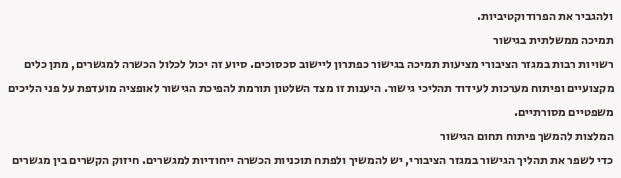ולהגביר את הפרודוקטיביות.
תמיכה ממשלתית בגישור
רשויות רבות במגזר הציבורי מציעות תמיכה בגישור כפתרון ליישוב סכסוכים. סיוע זה יכול לכלול הכשרה למגשרים, מתן כלים מקצועיים ופיתוח מערכות לעידוד תהליכי גישור. היענות זו מצד השלטון תורמת להפיכת הגישור לאופציה מועדפת על פני הליכים משפטיים מסורתיים.
המלצות להמשך פיתוח תחום הגישור
כדי לשפר את תהליך הגישור במגזר הציבורי, יש להמשיך ולפתח תוכניות הכשרה ייחודיות למגשרים. חיזוק הקשרים בין מגשרים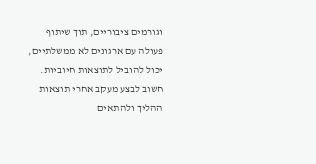וגורמים ציבוריים, תוך שיתוף פעולה עם ארגונים לא ממשלתיים, יכול להוביל לתוצאות חיוביות. חשוב לבצע מעקב אחרי תוצאות ההליך ולהתאים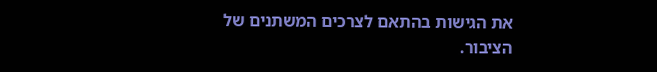את הגישות בהתאם לצרכים המשתנים של הציבור.